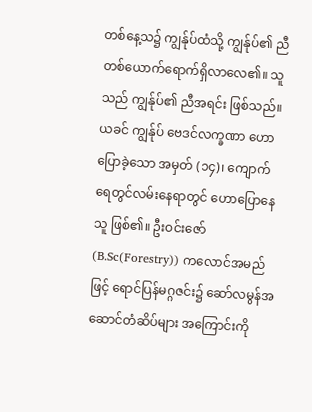တစ်နေ့သ၌ ကျွန်ုပ်ထံသို့ ကျွန်ုပ်၏ ညီတစ်ယောက်ရောက်ရှိလာလေ၏။ သူသည် ကျွန်ုပ်၏ ညီအရင်း ဖြစ်သည်။ ယခင် ကျွန်ုပ် ဗေဒင်လက္ခဏာ ဟောပြောခဲ့သော အမှတ် (၁၄)၊ ကျောက်ရေတွင်လမ်းနေရာတွင် ဟောပြောနေသူ ဖြစ်၏။ ဦးဝင်းဇော်(B.Sc(Forestry)) ကလောင်အမည်ဖြင့် ရောင်ပြန်မဂ္ဂဇင်း၌ ဆော်လမွန်အဆောင်တံဆိပ်များ အကြောင်းကို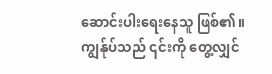ဆောင်းပါးရေးနေသူ ဖြစ်၏။ ကျွန်ုပ်သည် ၎င်းကို တွေ့လျှင်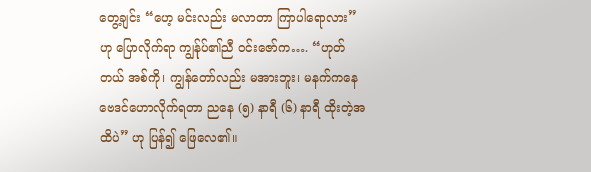တွေ့ချင်း “ဟေ့ မင်းလည်း မလာတာ ကြာပါရောလား” ဟု ပြောလိုက်ရာ ကျွန်ုပ်၏ညီ ဝင်းဇော်က…. “ဟုတ်တယ် အစ်ကို၊ ကျွန်တော်လည်း မအားဘူး၊ မနက်ကနေ ဗေဒင်ဟောလိုက်ရတာ ညနေ (၅) နာရီ (၆) နာရီ ထိုးတဲ့အထိပဲ” ဟု ပြန်၍ ဖြေလေ၏။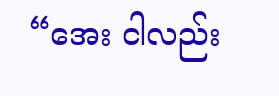“အေး ငါလည်း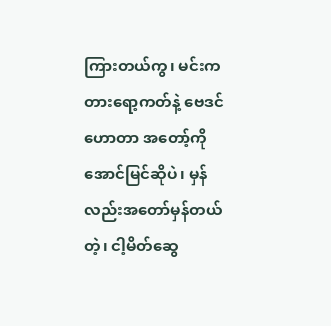ကြားတယ်ကွ၊ မင်းက တားရော့ကတ်နဲ့ ဗေဒင်ဟောတာ အတော့်ကို အောင်မြင်ဆိုပဲ၊ မှန်လည်းအတော်မှန်တယ်တဲ့၊ ငါ့မိတ်ဆွေ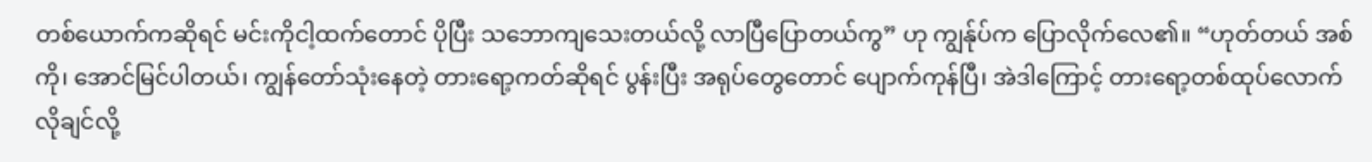တစ်ယောက်ကဆိုရင် မင်းကိုငါ့ထက်တောင် ပိုပြီး သဘောကျသေးတယ်လို့ လာပြီပြောတယ်ကွ” ဟု ကျွန်ုပ်က ပြောလိုက်လေ၏။ “ဟုတ်တယ် အစ်ကို၊ အောင်မြင်ပါတယ်၊ ကျွန်တော်သုံးနေတဲ့ တားရော့ကတ်ဆိုရင် ပွန်းပြီး အရုပ်တွေတောင် ပျောက်ကုန်ပြီ၊ အဲဒါကြောင့် တားရော့တစ်ထုပ်လောက် လိုချင်လို့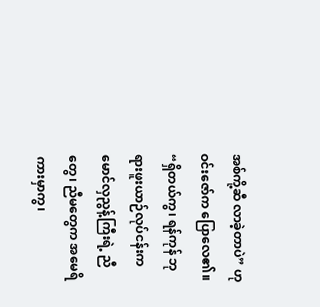အစ်ကို့ဆီ လာခဲ့တာပဲ” ဟု ဝင်းဇော်က ပြောလေ၏။ “ရှိတယ်ကွ၊ ရန်ကုန် ဘုရားဖူးယာဉ်လုပ်ငန်းက မောင်လှညွန့်ကြီးရဲ့ ညီတွေ၊ ညီမတွေက အမေရိကားမှာကွ၊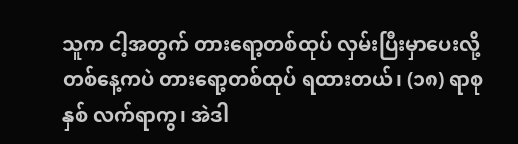သူက ငါ့အတွက် တားရော့တစ်ထုပ် လှမ်းပြီးမှာပေးလို့ တစ်နေ့ကပဲ တားရော့တစ်ထုပ် ရထားတယ်၊ (၁၈) ရာစုနှစ် လက်ရာကွ၊ အဲဒါ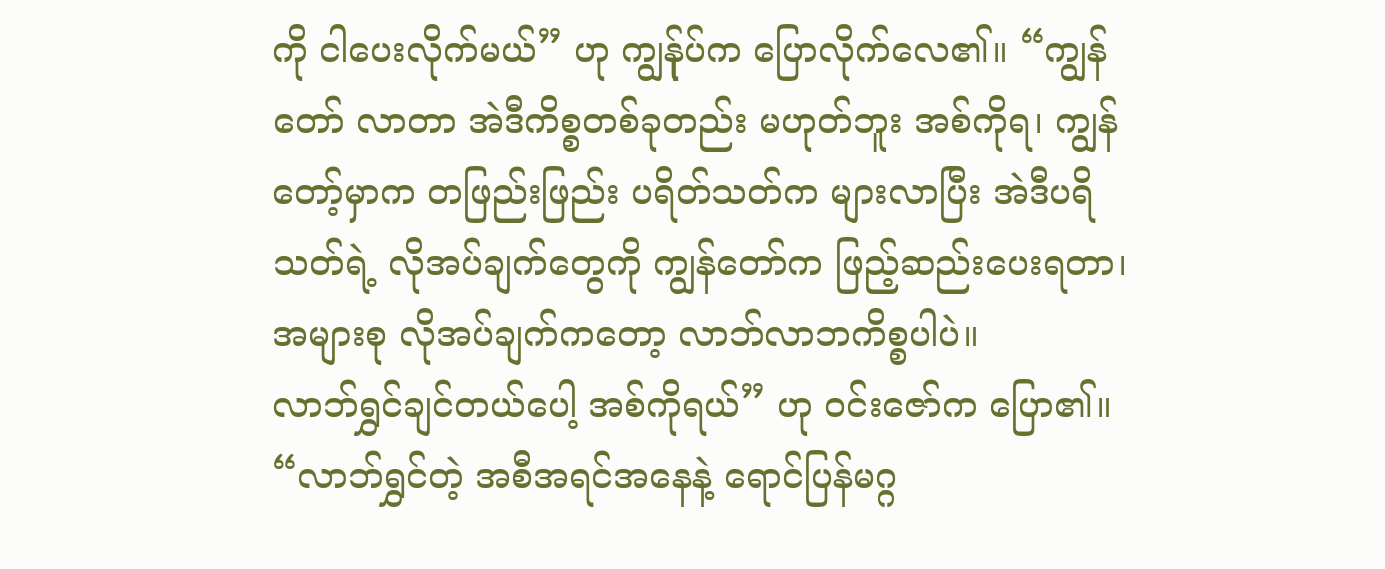ကို ငါပေးလိုက်မယ်” ဟု ကျွန်ုပ်က ပြောလိုက်လေ၏။ “ကျွန်တော် လာတာ အဲဒီကိစ္စတစ်ခုတည်း မဟုတ်ဘူး အစ်ကိုရ၊ ကျွန်တော့်မှာက တဖြည်းဖြည်း ပရိတ်သတ်က များလာပြီး အဲဒီပရိသတ်ရဲ့ လိုအပ်ချက်တွေကို ကျွန်တော်က ဖြည့်ဆည်းပေးရတာ၊ အများစု လိုအပ်ချက်ကတော့ လာဘ်လာဘကိစ္စပါပဲ။
လာဘ်ရွှင်ချင်တယ်ပေါ့ အစ်ကိုရယ်” ဟု ဝင်းဇော်က ပြော၏။ “လာဘ်ရွှင်တဲ့ အစီအရင်အနေနဲ့ ရောင်ပြန်မဂ္ဂ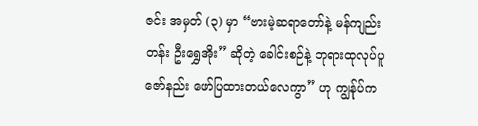ဇင်း အမှတ် (၃) မှာ “ဗားမဲ့ဆရာတော်နဲ့ မန်ကျည်းတန်း ဦးရွှေအိုး” ဆိုတဲ့ ခေါင်းစဉ်နဲ့ ဘုရားထုလုပ်ပူဇော်နည်း ဖော်ပြထားတယ်လေကွာ” ဟု ကျွန်ုပ်က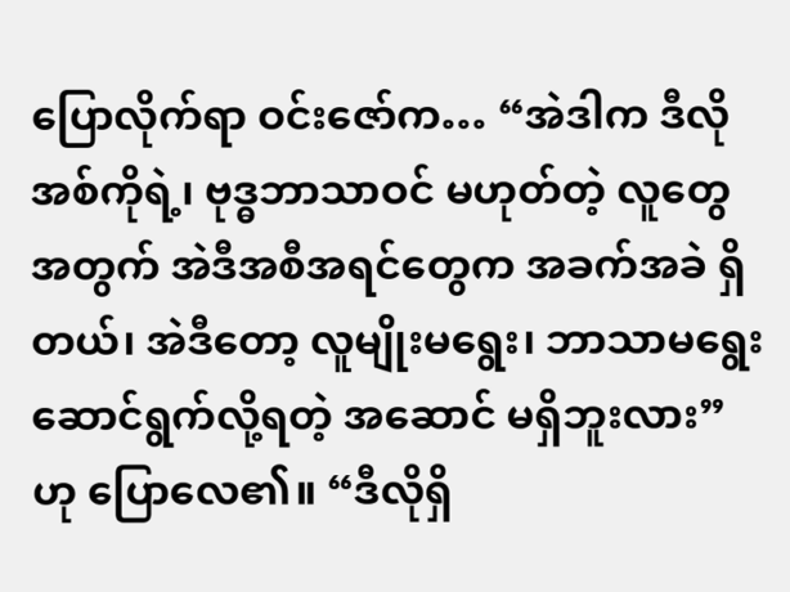ပြောလိုက်ရာ ဝင်းဇော်က… “အဲဒါက ဒီလို အစ်ကိုရဲ့၊ ဗုဒ္ဓဘာသာဝင် မဟုတ်တဲ့ လူတွေအတွက် အဲဒီအစီအရင်တွေက အခက်အခဲ ရှိတယ်၊ အဲဒီတော့ လူမျိုးမရွေး၊ ဘာသာမရွေး ဆောင်ရွက်လို့ရတဲ့ အဆောင် မရှိဘူးလား” ဟု ပြောလေ၏။ “ဒီလိုရှိ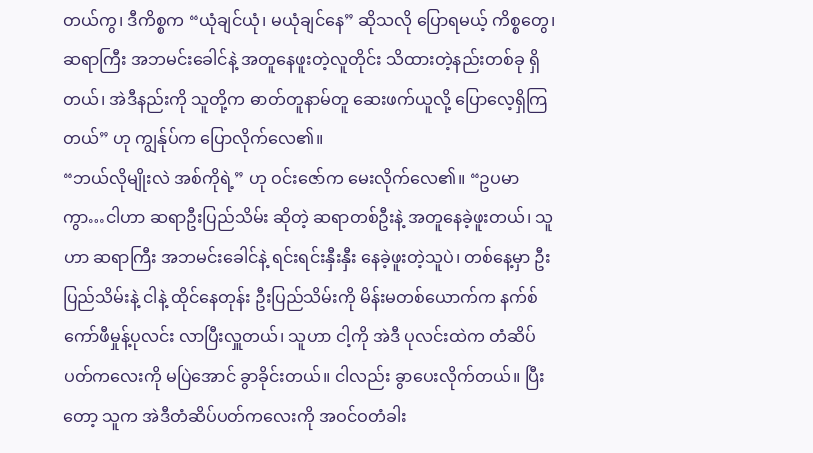တယ်ကွ၊ ဒီကိစ္စက “ယုံချင်ယုံ၊ မယုံချင်နေ” ဆိုသလို ပြောရမယ့် ကိစ္စတွေ၊ ဆရာကြီး အဘမင်းခေါင်နဲ့ အတူနေဖူးတဲ့လူတိုင်း သိထားတဲ့နည်းတစ်ခု ရှိတယ်၊ အဲဒီနည်းကို သူတို့က ဓာတ်တူနာမ်တူ ဆေးဖက်ယူလို့ ပြောလေ့ရှိကြတယ်” ဟု ကျွန်ုပ်က ပြောလိုက်လေ၏။
“ဘယ်လိုမျိုးလဲ အစ်ကိုရဲ့” ဟု ဝင်းဇော်က မေးလိုက်လေ၏။ “ဥပမာကွာ…ငါဟာ ဆရာဦးပြည်သိမ်း ဆိုတဲ့ ဆရာတစ်ဦးနဲ့ အတူနေခဲ့ဖူးတယ်၊ သူဟာ ဆရာကြီး အဘမင်းခေါင်နဲ့ ရင်းရင်းနှီးနှီး နေခဲ့ဖူးတဲ့သူပဲ၊ တစ်နေ့မှာ ဦးပြည်သိမ်းနဲ့ ငါနဲ့ ထိုင်နေတုန်း ဦးပြည်သိမ်းကို မိန်းမတစ်ယောက်က နက်စ်ကော်ဖီမှုန့်ပုလင်း လာပြီးလှူတယ်၊ သူဟာ ငါ့ကို အဲဒီ ပုလင်းထဲက တံဆိပ်ပတ်ကလေးကို မပြဲအောင် ခွာခိုင်းတယ်။ ငါလည်း ခွာပေးလိုက်တယ်။ ပြီးတော့ သူက အဲဒီတံဆိပ်ပတ်ကလေးကို အဝင်ဝတံခါး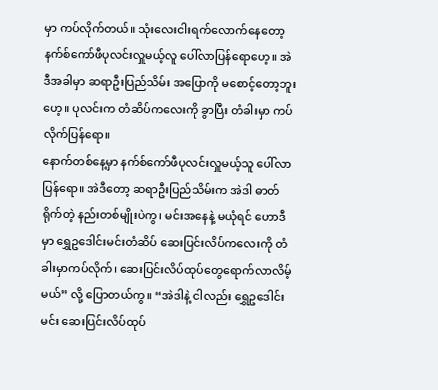မှာ ကပ်လိုက်တယ်။ သုံးလေးငါးရက်လောက်နေတော့ နက်စ်ကော်ဖီပုလင်းလှူမယ့်လူ ပေါ်လာပြန်ရောဟေ့။ အဲဒီအခါမှာ ဆရာဦးပြည်သိမ်း အပြောကို မစောင့်တော့ဘူးဟေ့။ ပုလင်းက တံဆိပ်ကလေးကို ခွာပြီး တံခါးမှာ ကပ်လိုက်ပြန်ရော။
နောက်တစ်နေ့မှာ နက်စ်ကော်ဖီပုလင်းလှူမယ့်သူ ပေါ်လာပြန်ရော။ အဲဒီတော့ ဆရာဦးပြည်သိမ်းက အဲဒါ ဓာတ်ရိုက်တဲ့ နည်းတစ်မျိုးပဲကွ၊ မင်းအနေနဲ့ မယုံရင် ဟောဒီမှာ ရွှေဥဒေါင်းမင်းတံဆိပ် ဆေးပြင်းလိပ်ကလေးကို တံခါးမှာကပ်လိုက်၊ ဆေးပြင်းလိပ်ထုပ်တွေရောက်လာလိမ့်မယ်” လို့ ပြောတယ်ကွ။ “အဲဒါနဲ့ ငါလည်း ရွှေဥဒေါင်းမင်း ဆေးပြင်းလိပ်ထုပ်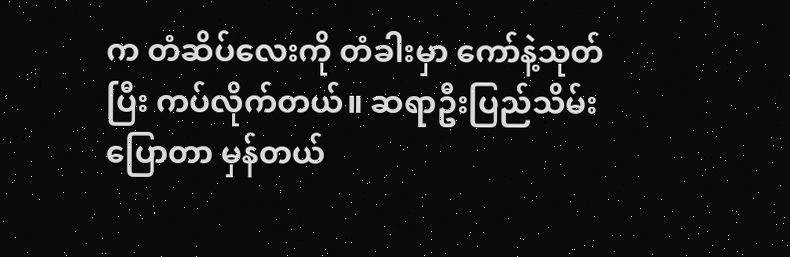က တံဆိပ်လေးကို တံခါးမှာ ကော်နဲ့သုတ်ပြီး ကပ်လိုက်တယ်။ ဆရာဦးပြည်သိမ်းပြောတာ မှန်တယ်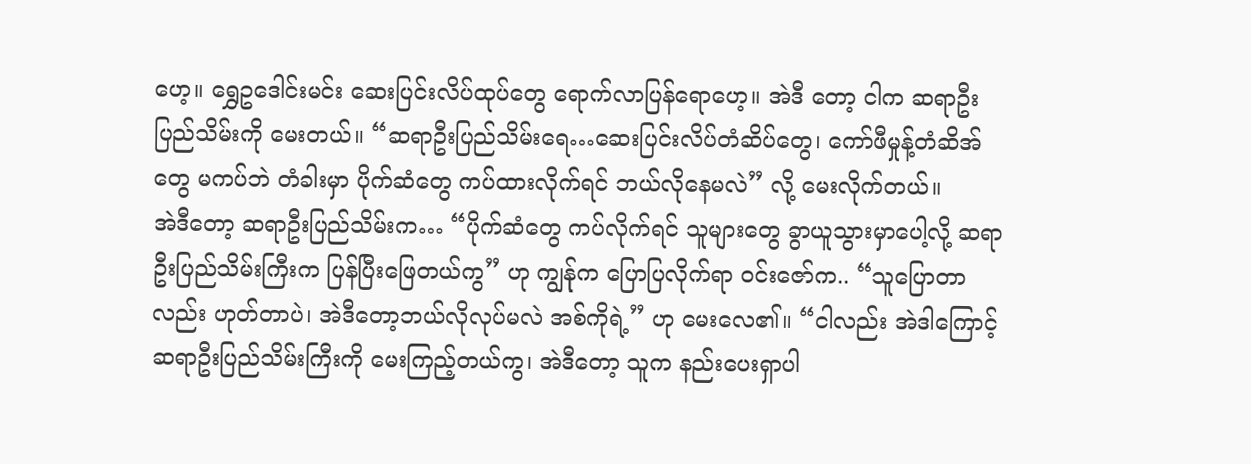ဟေ့။ ရွှေဥဒေါင်းမင်း ဆေးပြင်းလိပ်ထုပ်တွေ ရောက်လာပြန်ရောဟေ့။ အဲဒီ တော့ ငါက ဆရာဦးပြည်သိမ်းကို မေးတယ်။ “ဆရာဦးပြည်သိမ်းရေ…ဆေးပြင်းလိပ်တံဆိပ်တွေ၊ ကော်ဖီမှုန့်တံဆိအ်တွေ မကပ်ဘဲ တံခါးမှာ ပိုက်ဆံတွေ ကပ်ထားလိုက်ရင် ဘယ်လိုနေမလဲ” လို့ မေးလိုက်တယ်။
အဲဒီတော့ ဆရာဦးပြည်သိမ်းက… “ပိုက်ဆံတွေ ကပ်လိုက်ရင် သူများတွေ ခွာယူသွားမှာပေါ့လို့ ဆရာဦးပြည်သိမ်းကြီးက ပြန်ပြီးဖြေတယ်ကွ” ဟု ကျွန်ုက ပြောပြလိုက်ရာ ဝင်းဇော်က.. “သူပြောတာလည်း ဟုတ်တာပဲ၊ အဲဒီတော့ဘယ်လိုလုပ်မလဲ အစ်ကိုရဲ့” ဟု မေးလေ၏။ “ငါလည်း အဲဒါကြောင့် ဆရာဦးပြည်သိမ်းကြီးကို မေးကြည့်တယ်ကွ၊ အဲဒီတော့ သူက နည်းပေးရှာပါ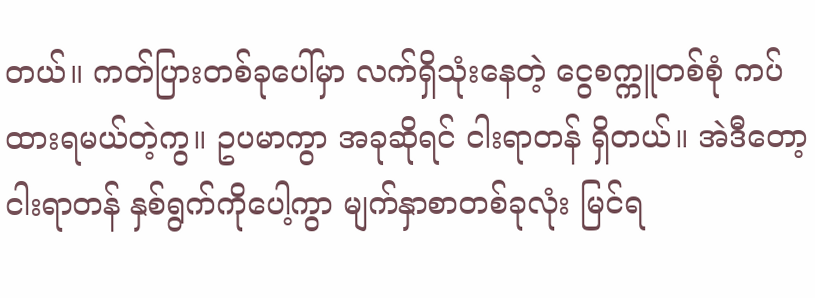တယ်။ ကတ်ပြားတစ်ခုပေါ်မှာ လက်ရှိသုံးနေတဲ့ ငွေစက္ကူတစ်စုံ ကပ်ထားရမယ်တဲ့ကွ။ ဥပမာကွာ အခုဆိုရင် ငါးရာတန် ရှိတယ်။ အဲဒီတော့ ငါးရာတန် နှစ်ရွက်ကိုပေါ့ကွာ မျက်နှာစာတစ်ခုလုံး မြင်ရ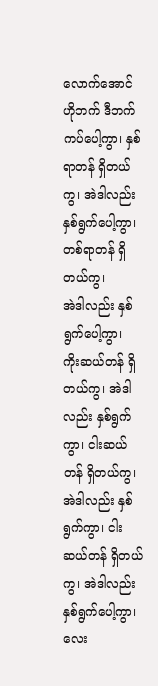လောက်အောင် ဟိုဘက် ဒီဘက် ကပ်ပေါ့ကွာ၊ နှစ်ရာတန် ရှိတယ်ကွ၊ အဲဒါလည်း နှစ်ရွက်ပေါ့ကွာ၊ တစ်ရာတန် ရှိတယ်ကွ၊
အဲဒါလည်း နှစ်ရွက်ပေါ့ကွာ၊ ကိုးဆယ်တန် ရှိတယ်ကွ၊ အဲဒါလည်း နှစ်ရွက်ကွာ၊ ငါးဆယ်တန် ရှိတယ်ကွ၊ အဲဒါလည်း နှစ်ရွက်ကွာ၊ ငါးဆယ်တန် ရှိတယ်ကွ၊ အဲဒါလည်း နှစ်ရွက်ပေါ့ကွာ၊ လေး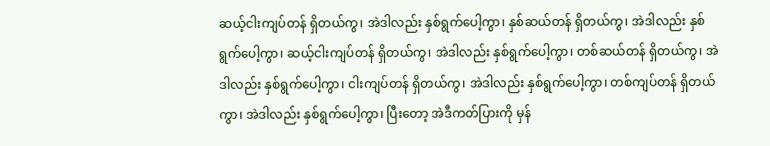ဆယ့်ငါးကျပ်တန် ရှိတယ်ကွ၊ အဲဒါလည်း နှစ်ရွက်ပေါ့ကွာ၊ နှစ်ဆယ်တန် ရှိတယ်ကွ၊ အဲဒါလည်း နှစ်ရွက်ပေါ့ကွာ၊ ဆယ့်ငါးကျပ်တန် ရှိတယ်ကွ၊ အဲဒါလည်း နှစ်ရွက်ပေါ့ကွာ၊ တစ်ဆယ်တန် ရှိတယ်ကွ၊ အဲဒါလည်း နှစ်ရွက်ပေါ့ကွာ၊ ငါးကျပ်တန် ရှိတယ်ကွ၊ အဲဒါလည်း နှစ်ရွက်ပေါ့ကွာ၊ တစ်ကျပ်တန် ရှိတယ်ကွာ၊ အဲဒါလည်း နှစ်ရွက်ပေါ့ကွာ၊ ပြီးတော့ အဲဒီကတ်ပြားကို မှန်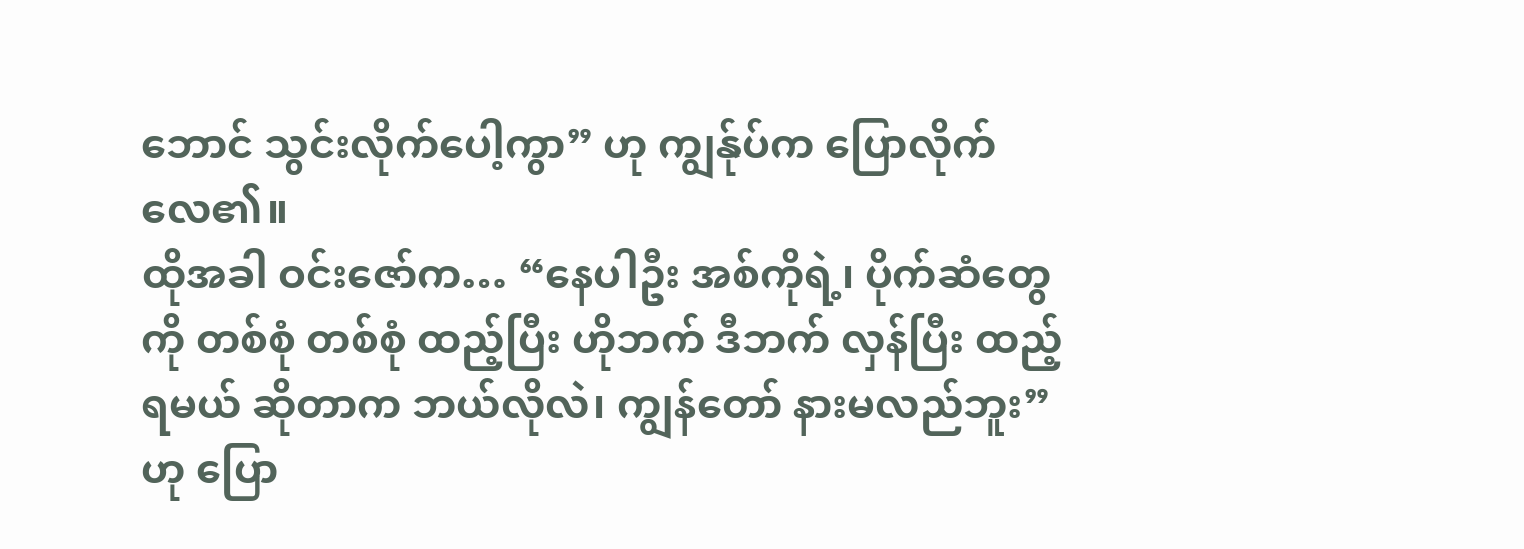ဘောင် သွင်းလိုက်ပေါ့ကွာ” ဟု ကျွန်ုပ်က ပြောလိုက်လေ၏။
ထိုအခါ ဝင်းဇော်က… “နေပါဦး အစ်ကိုရဲ့၊ ပိုက်ဆံတွေကို တစ်စုံ တစ်စုံ ထည့်ပြီး ဟိုဘက် ဒီဘက် လှန်ပြီး ထည့်ရမယ် ဆိုတာက ဘယ်လိုလဲ၊ ကျွန်တော် နားမလည်ဘူး” ဟု ပြော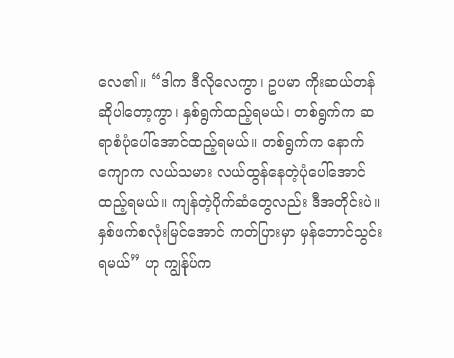လေ၏။ “ဒါက ဒီလိုလေကွာ၊ ဥပမာ ကိုးဆယ်တန် ဆိုပါတော့ကွာ၊ နှစ်ရွက်ထည့်ရမယ်၊ တစ်ရွက်က ဆရာစံပုံပေါ်အောင်ထည့်ရမယ်။ တစ်ရွက်က နောက်ကျောက လယ်သမား လယ်ထွန်နေတဲ့ပုံပေါ်အောင် ထည့်ရမယ်။ ကျန်တဲ့ပိုက်ဆံတွေလည်း ဒီအတိုင်းပဲ။ နှစ်ဖက်စလုံးမြင်အောင် ကတ်ပြားမှာ မှန်ဘောင်သွင်းရမယ်” ဟု ကျွန်ုပ်က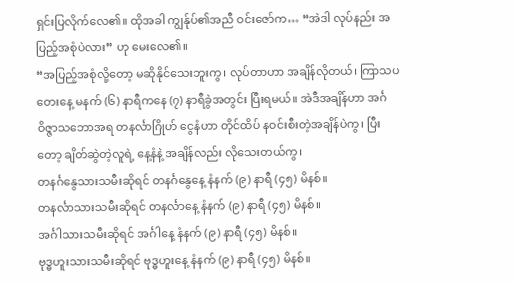ရှင်းပြလိုက်လေ၏။ ထိုအခါ ကျွန်ုပ်၏အညီ ဝင်းဇော်က… “အဲဒါ လုပ်နည်း အပြည့်အစုံပဲလား” ဟု မေးလေ၏။
“အပြည့်အစုံလို့တော့ မဆိုနိုင်သေးဘူးကွ၊ လုပ်တာဟာ အချိန်လိုတယ်၊ ကြာသပတေးနေ့ မနက် (၆) နာရီကနေ (၇) နာရီခွဲအတွင်း ပြီးရမယ်။ အဲဒီအချိန်ဟာ အင်္ဂဝိဇ္ဇာသဘောအရ တနင်္လာဂြိုဟ် ငွေနံဟာ တိုင်ထိပ် နဝင်းစီးတဲ့အချိန်ပဲကွ၊ ပြီးတော့ ချိတ်ဆွဲတဲ့လူရဲ့ နေ့နံနဲ့ အချိန်လည်း လိုသေးတယ်ကွ၊
တနင်္ဂနွေသားသမီးဆိုရင် တနင်္ဂနွေနေ့ နံနက် (၉) နာရီ (၄၅) မိနစ်။
တနင်္လာသားသမီးဆိုရင် တနင်္လာနေ့ နံနက် (၉) နာရီ (၄၅) မိနစ်။
အင်္ဂါသားသမီးဆိုရင် အင်္ဂါနေ့ နံနက် (၉) နာရီ (၄၅) မိနစ်။
ဗုဒ္ဓဟူးသားသမီးဆိုရင် ဗုဒ္ဓဟူးနေ့ နံနက် (၉) နာရီ (၄၅) မိနစ်။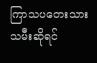ကြာသပတေးသားသမီးဆိုရင်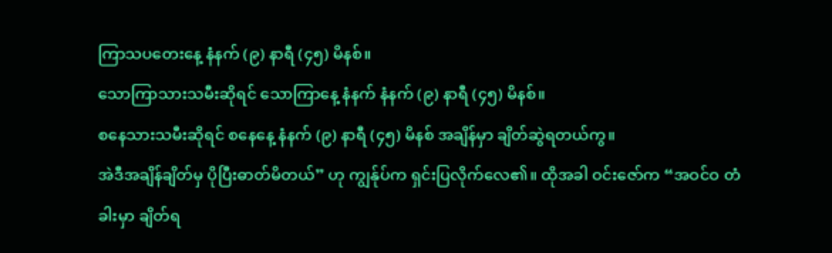ကြာသပတေးနေ့ နံနက် (၉) နာရီ (၄၅) မိနစ်။
သောကြာသားသမီးဆိုရင် သောကြာနေ့ နံနက် နံနက် (၉) နာရီ (၄၅) မိနစ်။
စနေသားသမီးဆိုရင် စနေနေ့ နံနက် (၉) နာရီ (၄၅) မိနစ် အချိန်မှာ ချိတ်ဆွဲရတယ်ကွ။
အဲဒီအချိန်ချိတ်မှ ပိုပြီးဓာတ်မိတယ်” ဟု ကျွန်ုပ်က ရှင်းပြလိုက်လေ၏။ ထိုအခါ ဝင်းဇော်က “အဝင်ဝ တံခါးမှာ ချိတ်ရ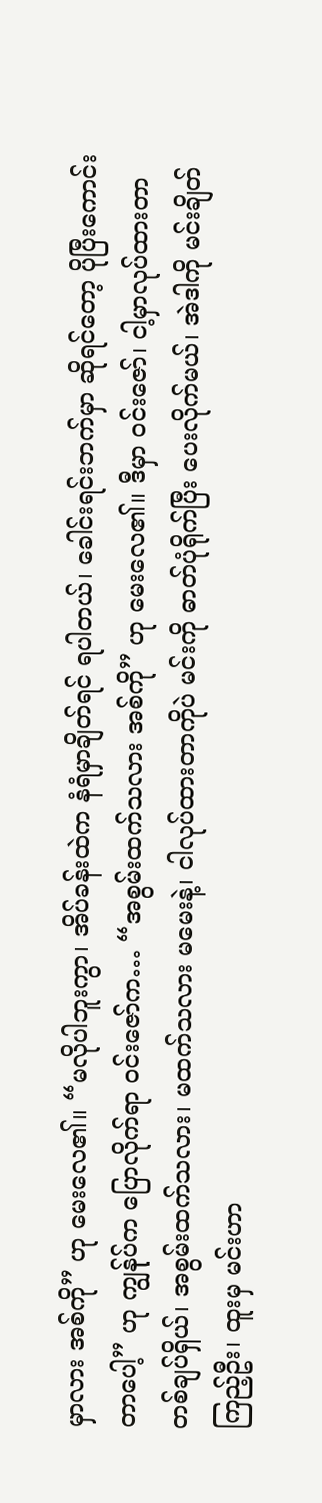မှာလား အစ်ကို” ဟု မေးလေ၏။ “မလိုပါဘူးကွာ၊ အိပ်ခန်းထဲက နံရံမှာချိတ်ရင် ရပါတယ်၊ ခေါင်းရင်းဘက်မှာ ဆိုရင်တော့ ပိုပြီးကောင်းတာပေါ့” ဟု ကျွန်ုပ်က ပြောလိုက်ရာ ဝင်းဇော်က… “အစွမ်းထက်သလား အစ်ကို” ဟု မေးလေ၏။ ဒီမှာ ဝင်းဇော်၊ ငါ့မှာလုပ်ထားတာ တစ်ချပ်ရှိယ်၊ အစွမ်းထက်သလား၊ မထက်သလား မမေးနဲ့၊ ငါလုပ်ထားတာကိုပဲ မင်းကို ဓာတ်ပုံရိုက်ပြီး ပေးလိုက်မယ်၊ အဲဒါကို မင်းချိတ်ကြည့်ဦး၊ ထူးမှ မင်းဟာ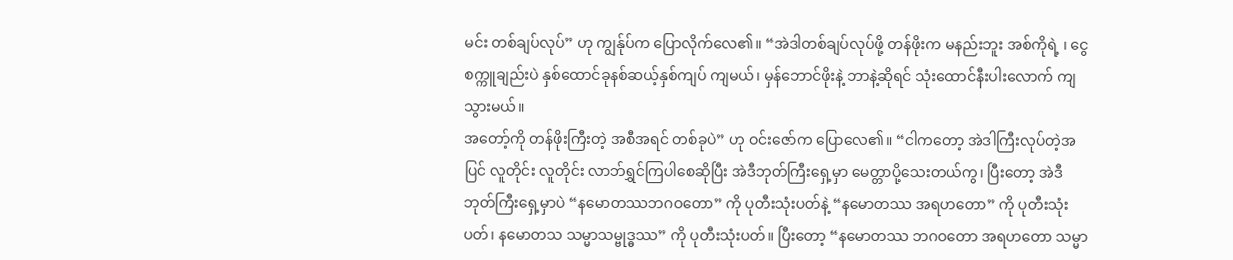မင်း တစ်ချပ်လုပ်” ဟု ကျွန်ုပ်က ပြောလိုက်လေ၏။ “အဲဒါတစ်ချပ်လုပ်ဖို့ တန်ဖိုးက မနည်းဘူး အစ်ကိုရဲ့ ၊ ငွေစက္ကူချည်းပဲ နှစ်ထောင်ခုနစ်ဆယ့်နှစ်ကျပ် ကျမယ်၊ မှန်ဘောင်ဖိုးနဲ့ ဘာနဲ့ဆိုရင် သုံးထောင်နီးပါးလောက် ကျသွားမယ်။
အတော့်ကို တန်ဖိုးကြီးတဲ့ အစီအရင် တစ်ခုပဲ” ဟု ဝင်းဇော်က ပြောလေ၏။ “ငါကတော့ အဲဒါကြီးလုပ်တဲ့အပြင် လူတိုင်း လူတိုင်း လာဘ်ရွှင်ကြပါစေဆိုပြီး အဲဒီဘုတ်ကြီးရှေ့မှာ မေတ္တာပို့သေးတယ်ကွ၊ ပြီးတော့ အဲဒီဘုတ်ကြီးရှေ့မှာပဲ “နမောတဿဘဂဝတော” ကို ပုတီးသုံးပတ်နဲ့ “နမောတဿ အရဟတော” ကို ပုတီးသုံးပတ်၊ နမောတသ သမ္မာသမ္ဗုဒ္ဓဿ” ကို ပုတီးသုံးပတ်။ ပြီးတော့ “နမောတဿ ဘဂဝတော အရဟတော သမ္မာ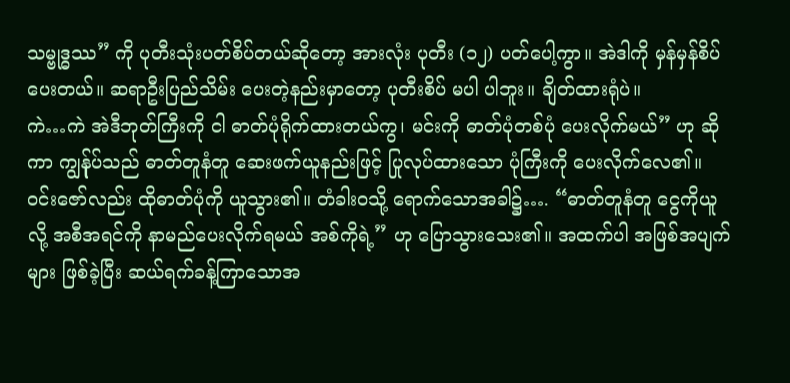သမ္ဗုဒ္ဓဿ” ကို ပုတီးသုံးပတ်စိပ်တယ်ဆိုတော့ အားလုံး ပုတီး (၁၂) ပတ်ပေါ့ကွာ။ အဲဒါကို မှန်မှန်စိပ်ပေးတယ်။ ဆရာဦးပြည်သိမ်း ပေးတဲ့နည်းမှာတော့ ပုတီးစိပ် မပါ ပါဘူး။ ချိတ်ထားရုံပဲ။
ကဲ…ကဲ အဲဒီဘုတ်ကြီးကို ငါ ဓာတ်ပုံရိုက်ထားတယ်ကွ၊ မင်းကို ဓာတ်ပုံတစ်ပုံ ပေးလိုက်မယ်” ဟု ဆိုကာ ကျွန်ုပ်သည် ဓာတ်တူနံတူ ဆေးဖက်ယူနည်းဖြင့် ပြုလုပ်ထားသော ပုံကြီးကို ပေးလိုက်လေ၏။ ဝင်းဇော်လည်း ထိုဓာတ်ပုံကို ယူသွား၏။ တံခါးဝသို့ ရောက်သောအခါ၌…. “ဓာတ်တူနံတူ ငွေကိုယူ လို့ အစီအရင်ကို နာမည်ပေးလိုက်ရမယ် အစ်ကိုရဲ့” ဟု ပြောသွားသေး၏။ အထက်ပါ အဖြစ်အပျက်များ ဖြစ်ခဲ့ပြီး ဆယ်ရက်ခန့်ကြာသောအ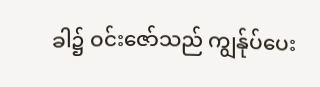ခါ၌ ဝင်းဇော်သည် ကျွန်ုပ်ပေး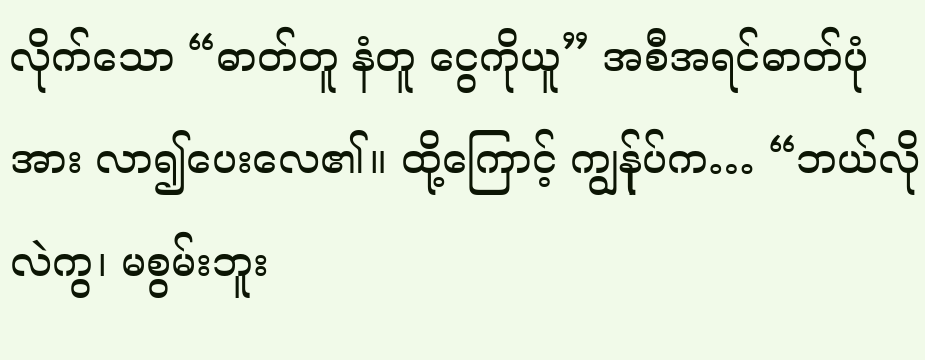လိုက်သော “ဓာတ်တူ နံတူ ငွေကိုယူ” အစီအရင်ဓာတ်ပုံအား လာ၍ပေးလေ၏။ ထို့ကြောင့် ကျွန်ုပ်က… “ဘယ်လိုလဲကွ၊ မစွမ်းဘူး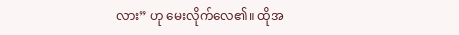လား” ဟု မေးလိုက်လေ၏။ ထိုအ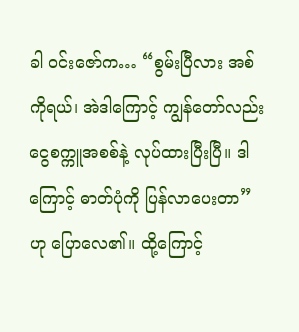ခါ ဝင်းဇော်က… “စွမ်းပြီလား အစ်ကိုရယ်၊ အဲဒါကြောင့် ကျွန်တော်လည်း ငွေစက္ကူအစစ်နဲ့ လုပ်ထားပြီးပြီ။ ဒါကြောင့် ဓာတ်ပုံကို ပြန်လာပေးတာ” ဟု ပြောလေ၏။ ထို့ကြောင့်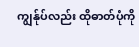ကျွန်ုပ်လည်း ထိုဓာတ်ပုံကို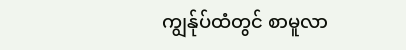ကျွန်ုပ်ထံတွင် စာမူလာ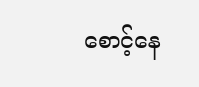စောင့်နေ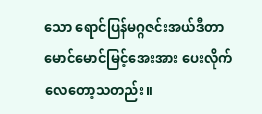သော ရောင်ပြန်မဂ္ဂဇင်းအယ်ဒီတာ မောင်မောင်မြင့်အေးအား ပေးလိုက်လေတော့သတည်း။